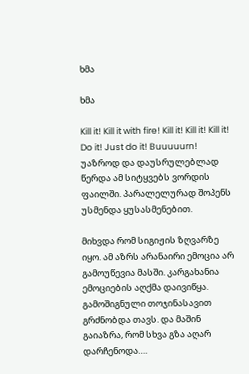ხმა

ხმა

Kill it! Kill it with fire! Kill it! Kill it! Kill it! Do it! Just do it! Buuuuurn!
უაზროდ და დაუსრულებლად წერდა ამ სიტყვებს ვორდის ფაილში. პარალელურად შოპენს უსმენდა ყუსასმენებით.

მიხვდა რომ სიგიჟის ზღვარზე იყო. ამ აზრს არანაირი ემოცია არ გამოუწევია მასში. კარგახანია ემოციების აღქმა დაივიწყა. გამოშიგნული თოჯინასავით გრძნობდა თავს. და მაშინ გაიაზრა, რომ სხვა გზა აღარ დარჩენოდა….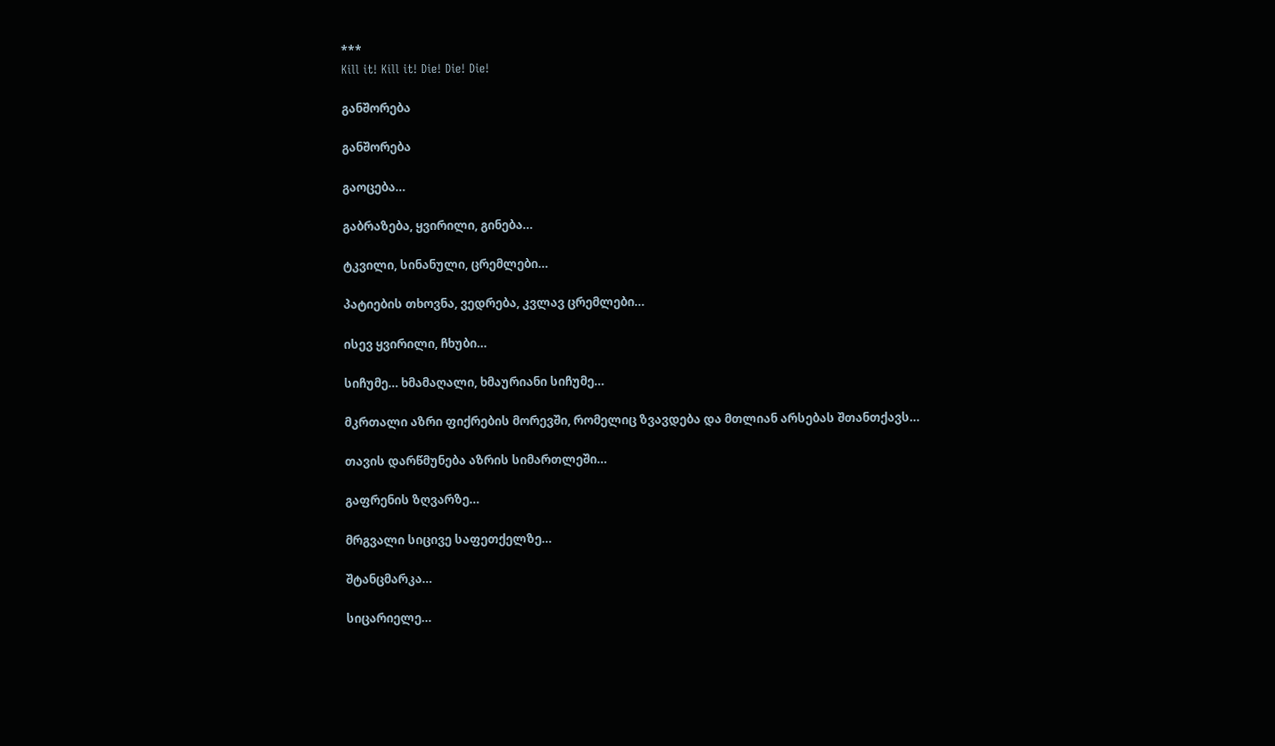***
Kill it! Kill it! Die! Die! Die!

განშორება

განშორება

გაოცება…

გაბრაზება, ყვირილი, გინება…

ტკვილი, სინანული, ცრემლები…

პატიების თხოვნა, ვედრება, კვლავ ცრემლები…

ისევ ყვირილი, ჩხუბი…

სიჩუმე… ხმამაღალი, ხმაურიანი სიჩუმე…

მკრთალი აზრი ფიქრების მორევში, რომელიც ზვავდება და მთლიან არსებას შთანთქავს…

თავის დარწმუნება აზრის სიმართლეში…

გაფრენის ზღვარზე…

მრგვალი სიცივე საფეთქელზე…

შტანცმარკა…

სიცარიელე…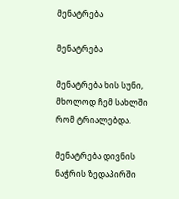მენატრება

მენატრება

მენატრება ხის სუნი, მხოლოდ ჩემ სახლში რომ ტრიალებდა.

მენატრება დივნის ნაჭრის ზედაპირში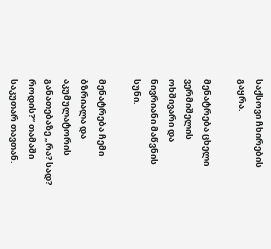საქსოვი ჩხირების გაყრა.

მენატრება ცხელი ვერმიშელის ოხშივარი და ნივრიანი მაწვნის სუნი.

მენატრება ჩემი ბზრიალა და აკუმულატორის განათებაზე „რა? სად? როდის?“ თამაში საკუთარ თავთან.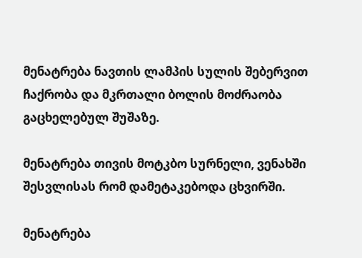მენატრება ნავთის ლამპის სულის შებერვით ჩაქრობა და მკრთალი ბოლის მოძრაობა გაცხელებულ შუშაზე.

მენატრება თივის მოტკბო სურნელი, ვენახში შესვლისას რომ დამეტაკებოდა ცხვირში.

მენატრება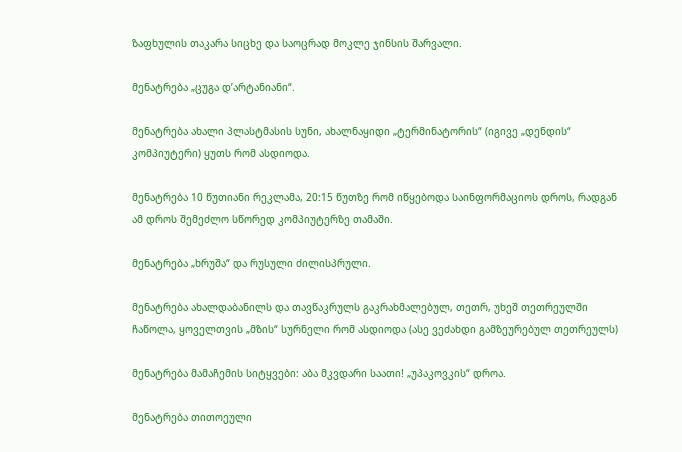ზაფხულის თაკარა სიცხე და საოცრად მოკლე ჯინსის შარვალი.

მენატრება „ცუგა დ’არტანიანი“.

მენატრება ახალი პლასტმასის სუნი, ახალნაყიდი „ტერმინატორის“ (იგივე „დენდის“ კომპიუტერი) ყუთს რომ ასდიოდა.

მენატრება 10 წუთიანი რეკლამა, 20:15 წუთზე რომ იწყებოდა საინფორმაციოს დროს, რადგან ამ დროს შემეძლო სწორედ კომპიუტერზე თამაში.

მენატრება „ხრუშა“ და რუსული ძილისპრული.

მენატრება ახალდაბანილს და თავწაკრულს გაკრახმალებულ, თეთრ, უხეშ თეთრეულში ჩაწოლა, ყოველთვის „მზის“ სურნელი რომ ასდიოდა (ასე ვეძახდი გამზეურებულ თეთრეულს)

მენატრება მამაჩემის სიტყვები: აბა მკვდარი საათი! „უპაკოვკის“ დროა.

მენატრება თითოეული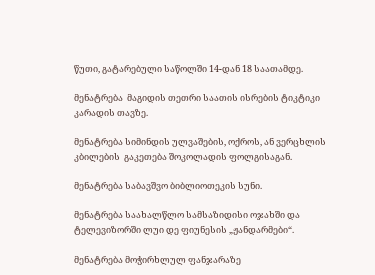წუთი, გატარებული საწოლში 14-დან 18 საათამდე.

მენატრება  მაგიდის თეთრი საათის ისრების ტიკტიკი კარადის თავზე.

მენატრება სიმინდის ულვაშების, ოქროს, ან ვერცხლის კბილების  გაკეთება შოკოლადის ფოლგისაგან.

მენატრება საბავშვო ბიბლიოთეკის სუნი.

მენატრება საახალწლო სამსაზიდისი ოჯახში და ტელევიზორში ლუი დე ფიუნესის „ჟანდარმები“.

მენატრება მოჭირხლულ ფანჯარაზე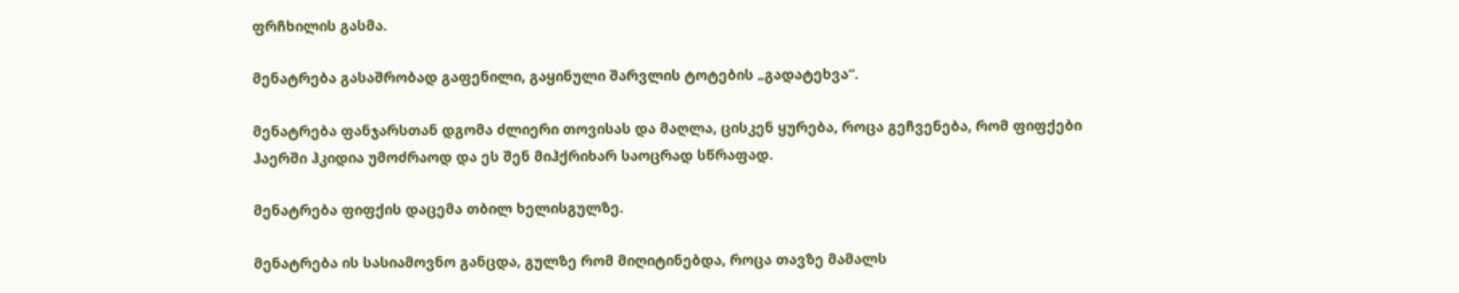ფრჩხილის გასმა.

მენატრება გასაშრობად გაფენილი, გაყინული შარვლის ტოტების „გადატეხვა“.

მენატრება ფანჯარსთან დგომა ძლიერი თოვისას და მაღლა, ცისკენ ყურება, როცა გეჩვენება, რომ ფიფქები ჰაერში ჰკიდია უმოძრაოდ და ეს შენ მიჰქრიხარ საოცრად სწრაფად.

მენატრება ფიფქის დაცემა თბილ ხელისგულზე.

მენატრება ის სასიამოვნო განცდა, გულზე რომ მიღიტინებდა, როცა თავზე მამალს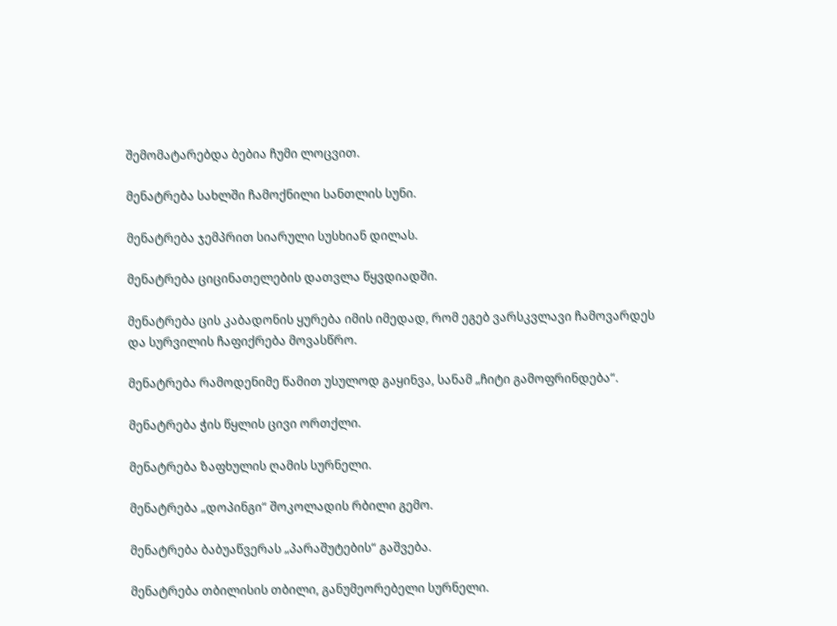შემომატარებდა ბებია ჩუმი ლოცვით.

მენატრება სახლში ჩამოქნილი სანთლის სუნი.

მენატრება ჯემპრით სიარული სუსხიან დილას.

მენატრება ციცინათელების დათვლა წყვდიადში.

მენატრება ცის კაბადონის ყურება იმის იმედად, რომ ეგებ ვარსკვლავი ჩამოვარდეს და სურვილის ჩაფიქრება მოვასწრო.

მენატრება რამოდენიმე წამით უსულოდ გაყინვა, სანამ „ჩიტი გამოფრინდება“.

მენატრება ჭის წყლის ცივი ორთქლი.

მენატრება ზაფხულის ღამის სურნელი.

მენატრება „დოპინგი“ შოკოლადის რბილი გემო.

მენატრება ბაბუაწვერას „პარაშუტების“ გაშვება.

მენატრება თბილისის თბილი, განუმეორებელი სურნელი.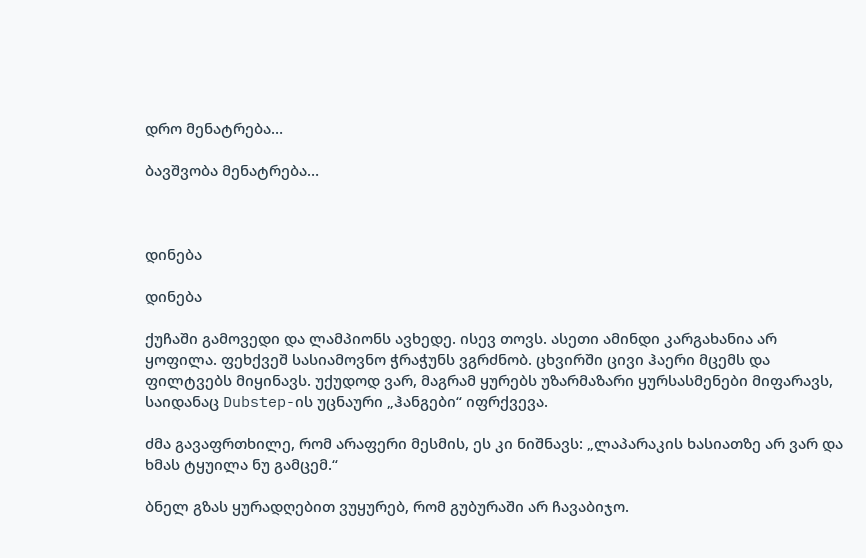დრო მენატრება…

ბავშვობა მენატრება…



დინება

დინება

ქუჩაში გამოვედი და ლამპიონს ავხედე. ისევ თოვს. ასეთი ამინდი კარგახანია არ ყოფილა. ფეხქვეშ სასიამოვნო ჭრაჭუნს ვგრძნობ. ცხვირში ცივი ჰაერი მცემს და ფილტვებს მიყინავს. უქუდოდ ვარ, მაგრამ ყურებს უზარმაზარი ყურსასმენები მიფარავს, საიდანაც Dubstep-ის უცნაური „ჰანგები“ იფრქვევა.

ძმა გავაფრთხილე, რომ არაფერი მესმის, ეს კი ნიშნავს: „ლაპარაკის ხასიათზე არ ვარ და ხმას ტყუილა ნუ გამცემ.“

ბნელ გზას ყურადღებით ვუყურებ, რომ გუბურაში არ ჩავაბიჯო.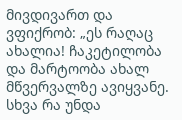მივდივართ და ვფიქრობ: „ეს რაღაც ახალია! ჩაკეტილობა და მარტოობა ახალ მწვერვალზე ავიყვანე. სხვა რა უნდა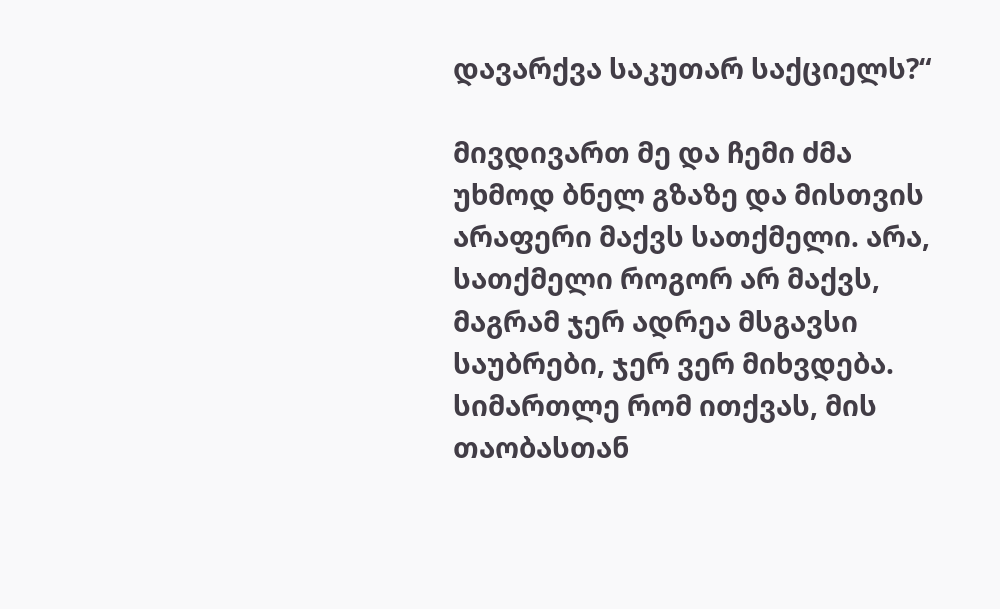დავარქვა საკუთარ საქციელს?“

მივდივართ მე და ჩემი ძმა უხმოდ ბნელ გზაზე და მისთვის არაფერი მაქვს სათქმელი. არა, სათქმელი როგორ არ მაქვს, მაგრამ ჯერ ადრეა მსგავსი საუბრები, ჯერ ვერ მიხვდება. სიმართლე რომ ითქვას, მის თაობასთან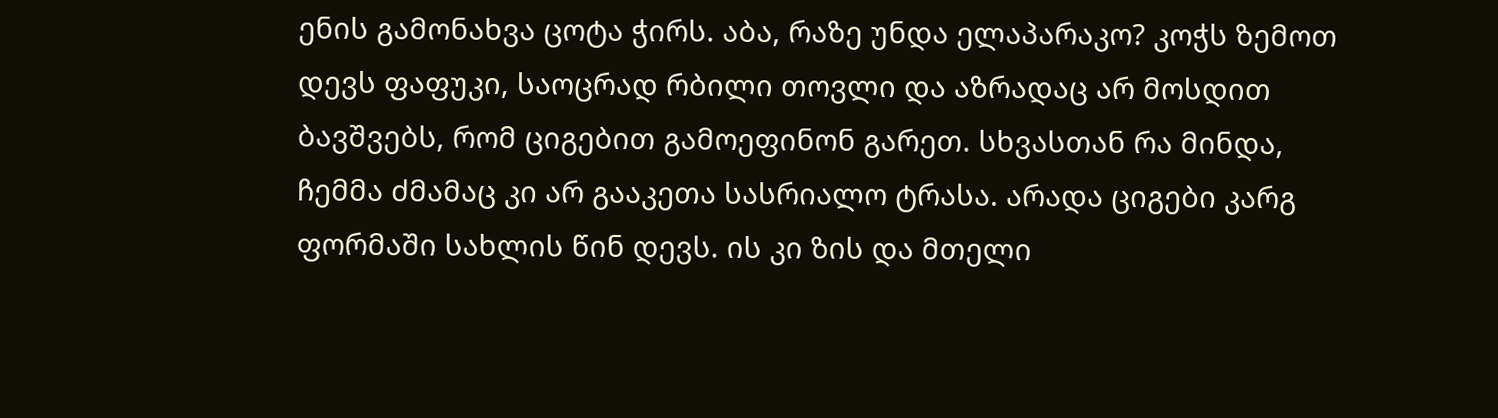ენის გამონახვა ცოტა ჭირს. აბა, რაზე უნდა ელაპარაკო? კოჭს ზემოთ დევს ფაფუკი, საოცრად რბილი თოვლი და აზრადაც არ მოსდით ბავშვებს, რომ ციგებით გამოეფინონ გარეთ. სხვასთან რა მინდა, ჩემმა ძმამაც კი არ გააკეთა სასრიალო ტრასა. არადა ციგები კარგ ფორმაში სახლის წინ დევს. ის კი ზის და მთელი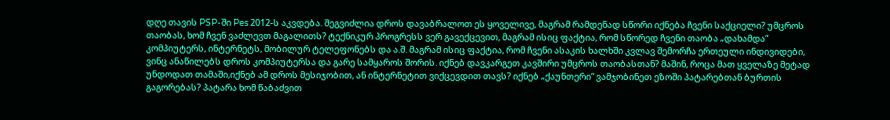დღე თავის PSP-ში Pes 2012-ს აკვდება. შეგვიძლია დროს დავაბრალოთ ეს ყოველივე, მაგრამ რამდენად სწორი იქნება ჩვენი საქციელი? უმცროს თაობას, ხომ ჩვენ ვაძლევთ მაგალითს? ტექნიკურ პროგრესს ვერ გავექცევით, მაგრამ ისიც ფაქტია, რომ სწორედ ჩვენი თაობა „დახამდა“ კომპიუტერს, ინტერნეტს, მობილურ ტელეფონებს და ა.შ. მაგრამ ისიც ფაქტია, რომ ჩვენი ასაკის ხალხში კვლავ შემორჩა ერთეული ინდივიდები, ვინც ანაწილებს დროს კომპიუტერსა და გარე სამყაროს შორის. იქნებ დავკარგეთ კავშირი უმცროს თაობასთან? მაშინ, როცა მათ ყველაზე მეტად უნდოდათ თამაში,იქნებ ამ დროს მესიჯობით, ან ინტერნეტით ვიქცევდით თავს? იქნებ „ქაუნთერი“ ვამჯობინეთ ეზოში პატარებთან ბურთის გაგორებას? პატარა ხომ წაბაძვით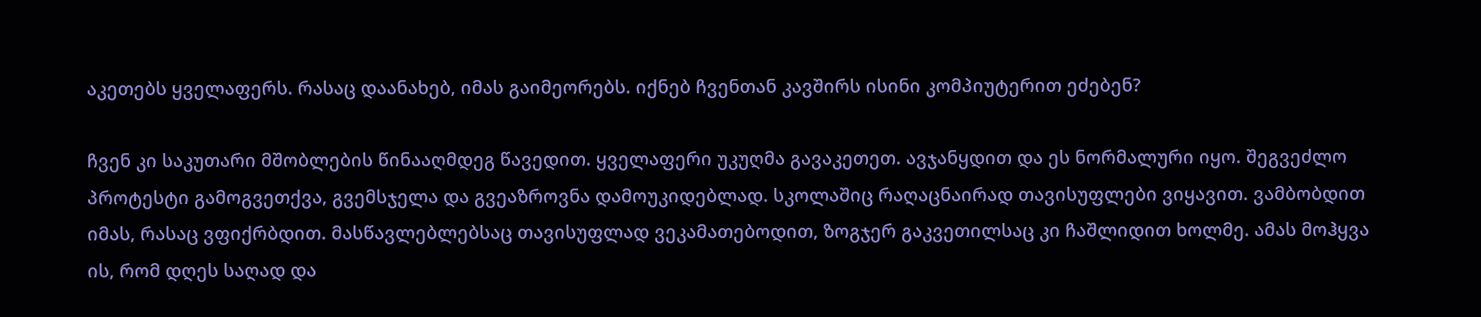აკეთებს ყველაფერს. რასაც დაანახებ, იმას გაიმეორებს. იქნებ ჩვენთან კავშირს ისინი კომპიუტერით ეძებენ?

ჩვენ კი საკუთარი მშობლების წინააღმდეგ წავედით. ყველაფერი უკუღმა გავაკეთეთ. ავჯანყდით და ეს ნორმალური იყო. შეგვეძლო პროტესტი გამოგვეთქვა, გვემსჯელა და გვეაზროვნა დამოუკიდებლად. სკოლაშიც რაღაცნაირად თავისუფლები ვიყავით. ვამბობდით იმას, რასაც ვფიქრბდით. მასწავლებლებსაც თავისუფლად ვეკამათებოდით, ზოგჯერ გაკვეთილსაც კი ჩაშლიდით ხოლმე. ამას მოჰყვა ის, რომ დღეს საღად და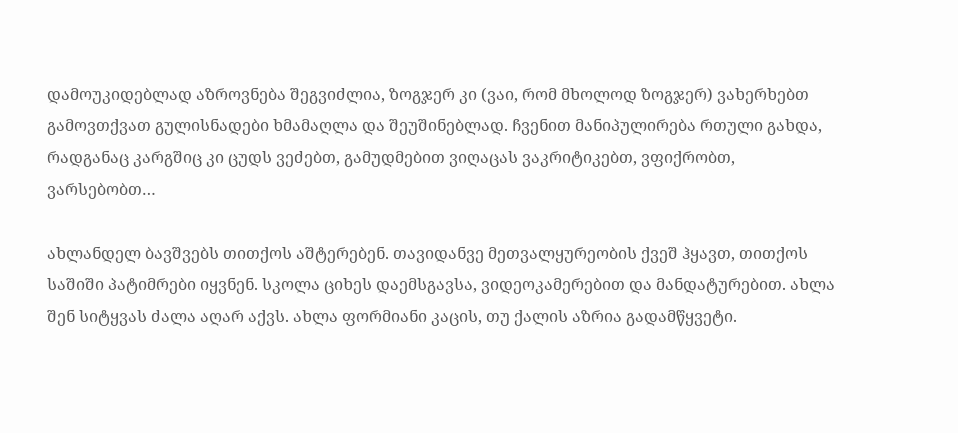დამოუკიდებლად აზროვნება შეგვიძლია, ზოგჯერ კი (ვაი, რომ მხოლოდ ზოგჯერ) ვახერხებთ გამოვთქვათ გულისნადები ხმამაღლა და შეუშინებლად. ჩვენით მანიპულირება რთული გახდა, რადგანაც კარგშიც კი ცუდს ვეძებთ, გამუდმებით ვიღაცას ვაკრიტიკებთ, ვფიქრობთ, ვარსებობთ…

ახლანდელ ბავშვებს თითქოს აშტერებენ. თავიდანვე მეთვალყურეობის ქვეშ ჰყავთ, თითქოს საშიში პატიმრები იყვნენ. სკოლა ციხეს დაემსგავსა, ვიდეოკამერებით და მანდატურებით. ახლა შენ სიტყვას ძალა აღარ აქვს. ახლა ფორმიანი კაცის, თუ ქალის აზრია გადამწყვეტი.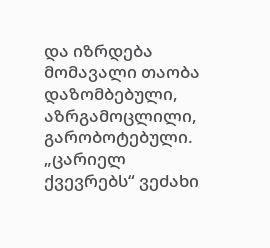და იზრდება მომავალი თაობა დაზომბებული, აზრგამოცლილი, გარობოტებული. „ცარიელ ქვევრებს“ ვეძახი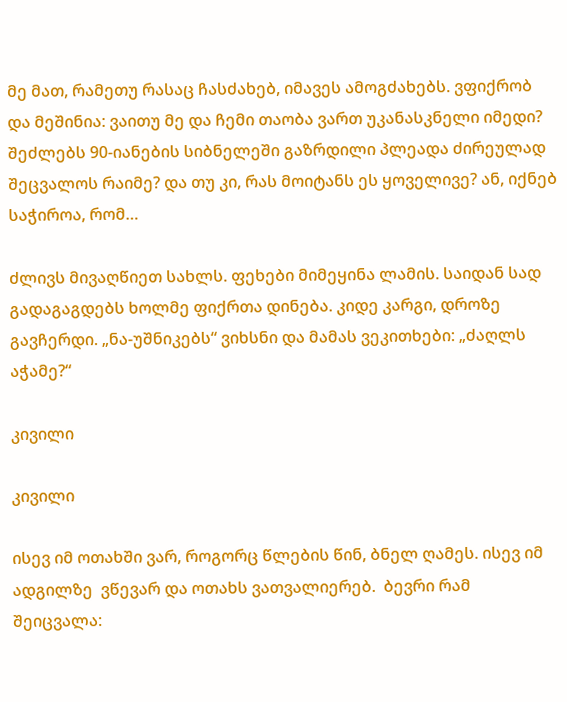მე მათ, რამეთუ რასაც ჩასძახებ, იმავეს ამოგძახებს. ვფიქრობ და მეშინია: ვაითუ მე და ჩემი თაობა ვართ უკანასკნელი იმედი? შეძლებს 90-იანების სიბნელეში გაზრდილი პლეადა ძირეულად შეცვალოს რაიმე? და თუ კი, რას მოიტანს ეს ყოველივე? ან, იქნებ საჭიროა, რომ…

ძლივს მივაღწიეთ სახლს. ფეხები მიმეყინა ლამის. საიდან სად გადაგაგდებს ხოლმე ფიქრთა დინება. კიდე კარგი, დროზე გავჩერდი. „ნა-უშნიკებს“ ვიხსნი და მამას ვეკითხები: „ძაღლს აჭამე?“

კივილი

კივილი

ისევ იმ ოთახში ვარ, როგორც წლების წინ, ბნელ ღამეს. ისევ იმ ადგილზე  ვწევარ და ოთახს ვათვალიერებ.  ბევრი რამ შეიცვალა: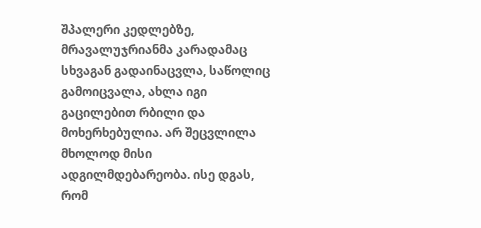შპალერი კედლებზე, მრავალუჯრიანმა კარადამაც სხვაგან გადაინაცვლა, საწოლიც გამოიცვალა, ახლა იგი გაცილებით რბილი და მოხერხებულია. არ შეცვლილა მხოლოდ მისი ადგილმდებარეობა. ისე დგას, რომ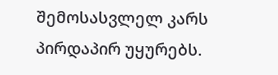შემოსასვლელ კარს პირდაპირ უყურებს.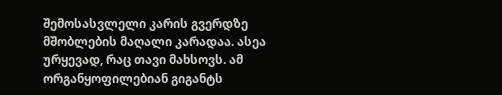შემოსასვლელი კარის გვერდზე მშობლების მაღალი კარადაა. ასეა ურყევად, რაც თავი მახსოვს. ამ ორგანყოფილებიან გიგანტს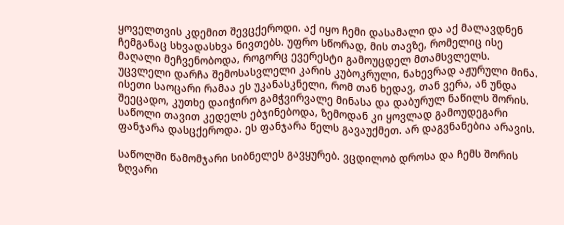ყოველთვის კდემით შევცქეროდი. აქ იყო ჩემი დასამალი და აქ მალავდნენ ჩემგანაც სხვადასხვა ნივთებს. უფრო სწორად, მის თავზე, რომელიც ისე მაღალი მეჩვენობოდა, როგორც ევერესტი გამოუცდელ მთამსვლელს. უცვლელი დარჩა შემოსასვლელი კარის კუბოკრული, ნახევრად აჟურული მინა. ისეთი საოცარი რამაა ეს უკანასკნელი, რომ თან ხედავ, თან ვერა, ან უნდა შეეცადო, კუთხე დაიჭირო გამჭვირვალე მინასა და დაბურულ ნაწილს შორის. საწოლი თავით კედელს ებჯინებოდა, ზემოდან კი ყოვლად გამოუდეგარი ფანჯარა დასცქეროდა. ეს ფანჯარა წელს გავაუქმეთ. არ დაგვნანებია არავის.

საწოლში წამომჯარი სიბნელეს გავყურებ. ვცდილობ დროსა და ჩემს შორის ზღვარი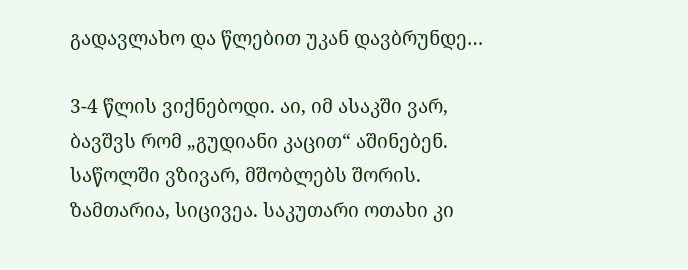გადავლახო და წლებით უკან დავბრუნდე…

3-4 წლის ვიქნებოდი. აი, იმ ასაკში ვარ, ბავშვს რომ „გუდიანი კაცით“ აშინებენ. საწოლში ვზივარ, მშობლებს შორის. ზამთარია, სიცივეა. საკუთარი ოთახი კი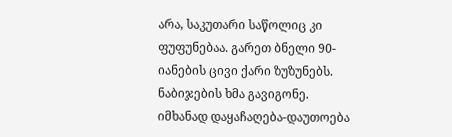არა, საკუთარი საწოლიც კი ფუფუნებაა. გარეთ ბნელი 90-იანების ცივი ქარი ზუზუნებს. ნაბიჯების ხმა გავიგონე. იმხანად დაყაჩაღება-დაუთოება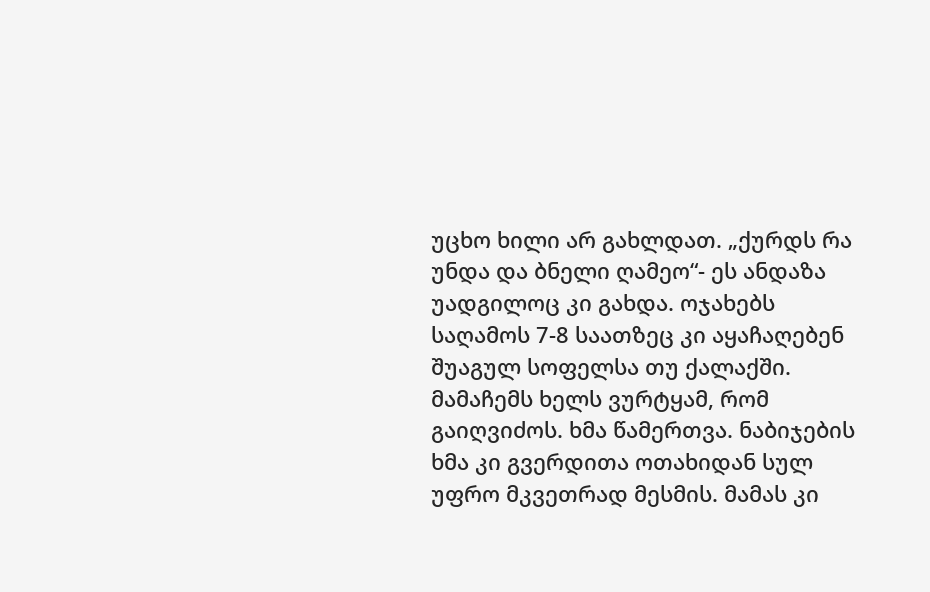უცხო ხილი არ გახლდათ. „ქურდს რა უნდა და ბნელი ღამეო“- ეს ანდაზა უადგილოც კი გახდა. ოჯახებს საღამოს 7-8 საათზეც კი აყაჩაღებენ შუაგულ სოფელსა თუ ქალაქში. მამაჩემს ხელს ვურტყამ, რომ გაიღვიძოს. ხმა წამერთვა. ნაბიჯების ხმა კი გვერდითა ოთახიდან სულ უფრო მკვეთრად მესმის. მამას კი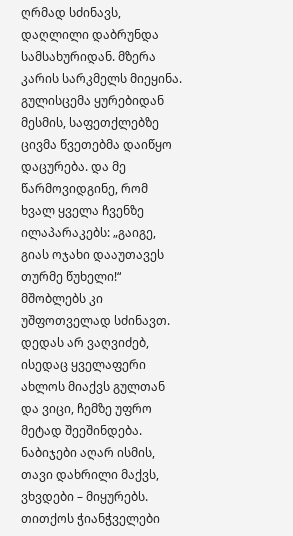ღრმად სძინავს, დაღლილი დაბრუნდა სამსახურიდან. მზერა კარის სარკმელს მიეყინა. გულისცემა ყურებიდან მესმის, საფეთქლებზე ცივმა წვეთებმა დაიწყო დაცურება. და მე წარმოვიდგინე, რომ ხვალ ყველა ჩვენზე ილაპარაკებს: „გაიგე, გიას ოჯახი დააუთავეს თურმე წუხელი!“ მშობლებს კი უშფოთველად სძინავთ. დედას არ ვაღვიძებ, ისედაც ყველაფერი ახლოს მიაქვს გულთან და ვიცი, ჩემზე უფრო მეტად შეეშინდება. ნაბიჯები აღარ ისმის, თავი დახრილი მაქვს, ვხვდები – მიყურებს. თითქოს ჭიანჭველები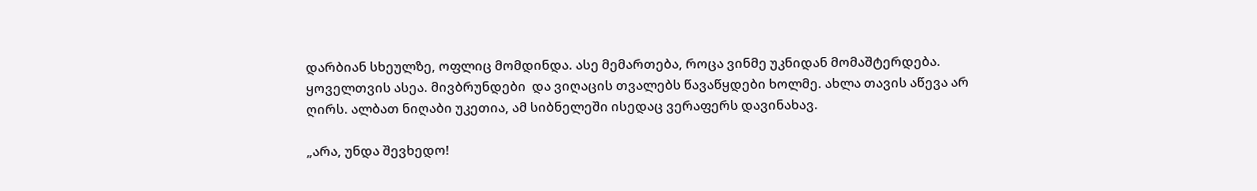დარბიან სხეულზე, ოფლიც მომდინდა. ასე მემართება, როცა ვინმე უკნიდან მომაშტერდება. ყოველთვის ასეა. მივბრუნდები  და ვიღაცის თვალებს წავაწყდები ხოლმე. ახლა თავის აწევა არ ღირს. ალბათ ნიღაბი უკეთია, ამ სიბნელეში ისედაც ვერაფერს დავინახავ.

„არა, უნდა შევხედო!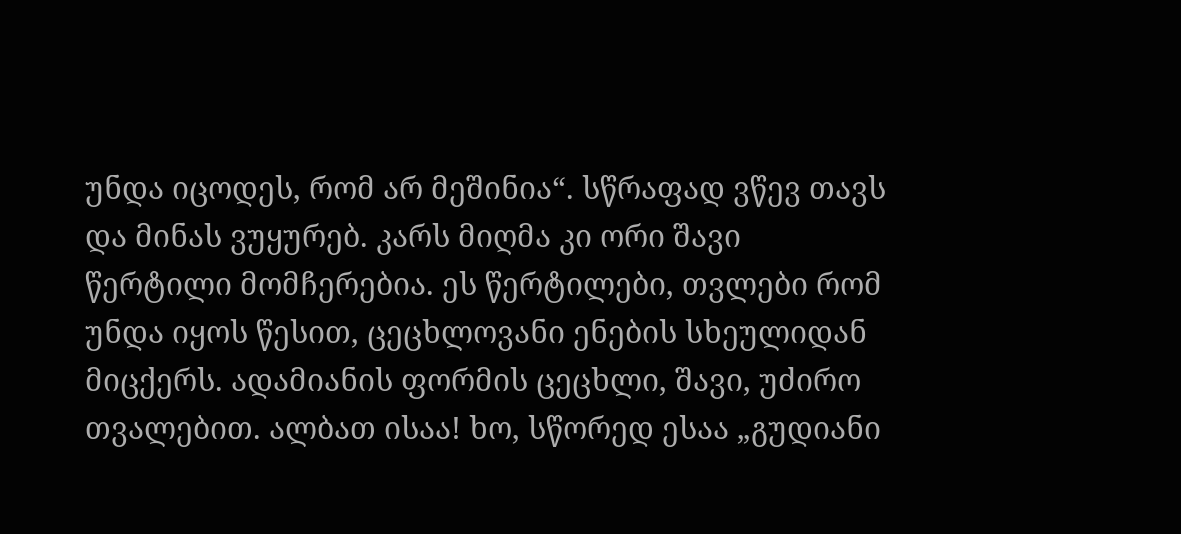უნდა იცოდეს, რომ არ მეშინია“. სწრაფად ვწევ თავს და მინას ვუყურებ. კარს მიღმა კი ორი შავი წერტილი მომჩერებია. ეს წერტილები, თვლები რომ უნდა იყოს წესით, ცეცხლოვანი ენების სხეულიდან მიცქერს. ადამიანის ფორმის ცეცხლი, შავი, უძირო თვალებით. ალბათ ისაა! ხო, სწორედ ესაა „გუდიანი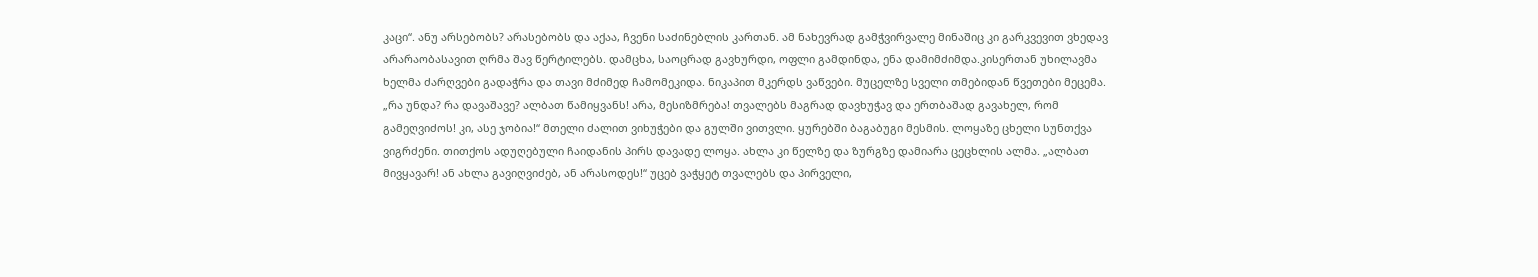კაცი“. ანუ არსებობს? არასებობს და აქაა, ჩვენი საძინებლის კართან. ამ ნახევრად გამჭვირვალე მინაშიც კი გარკვევით ვხედავ არარაობასავით ღრმა შავ წერტილებს. დამცხა, საოცრად გავხურდი, ოფლი გამდინდა, ენა დამიმძიმდა.კისერთან უხილავმა ხელმა ძარღვები გადაჭრა და თავი მძიმედ ჩამომეკიდა. ნიკაპით მკერდს ვაწვები. მუცელზე სველი თმებიდან წვეთები მეცემა. „რა უნდა? რა დავაშავე? ალბათ წამიყვანს! არა, მესიზმრება! თვალებს მაგრად დავხუჭავ და ერთბაშად გავახელ, რომ გამეღვიძოს! კი, ასე ჯობია!“ მთელი ძალით ვიხუჭები და გულში ვითვლი. ყურებში ბაგაბუგი მესმის. ლოყაზე ცხელი სუნთქვა ვიგრძენი. თითქოს ადუღებული ჩაიდანის პირს დავადე ლოყა. ახლა კი წელზე და ზურგზე დამიარა ცეცხლის ალმა. „ალბათ მივყავარ! ან ახლა გავიღვიძებ, ან არასოდეს!“ უცებ ვაჭყეტ თვალებს და პირველი,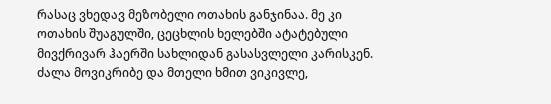რასაც ვხედავ მეზობელი ოთახის განჯინაა. მე კი ოთახის შუაგულში, ცეცხლის ხელებში ატატებული მივქრივარ ჰაერში სახლიდან გასასვლელი კარისკენ. ძალა მოვიკრიბე და მთელი ხმით ვიკივლე,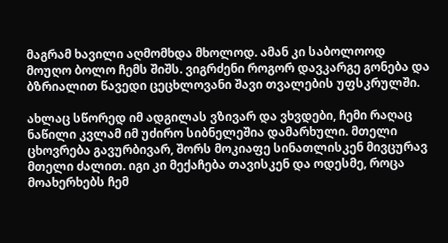მაგრამ ხავილი აღმომხდა მხოლოდ. ამან კი საბოლოოდ მოუღო ბოლო ჩემს შიშს. ვიგრძენი როგორ დავკარგე გონება და ბზრიალით წავედი ცეცხლოვანი შავი თვალების უფსკრულში.

ახლაც სწორედ იმ ადგილას ვზივარ და ვხვდები, ჩემი რაღაც ნაწილი კვლამ იმ უძირო სიბნელეშია დამარხული. მთელი ცხოვრება გავურბივარ, შორს მოკიაფე სინათლისკენ მივცურავ მთელი ძალით. იგი კი მექაჩება თავისკენ და ოდესმე, როცა  მოახერხებს ჩემ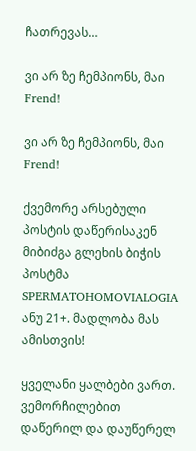ჩათრევას…

ვი არ ზე ჩემპიონს, მაი Frend!

ვი არ ზე ჩემპიონს, მაი Frend!

ქვემორე არსებული პოსტის დაწერისაკენ მიბიძგა გლეხის ბიჭის პოსტმა SPERMATOHOMOVIALOGIA ანუ 21+. მადლობა მას ამისთვის!

ყველანი ყალბები ვართ. ვემორჩილებით დაწერილ და დაუწერელ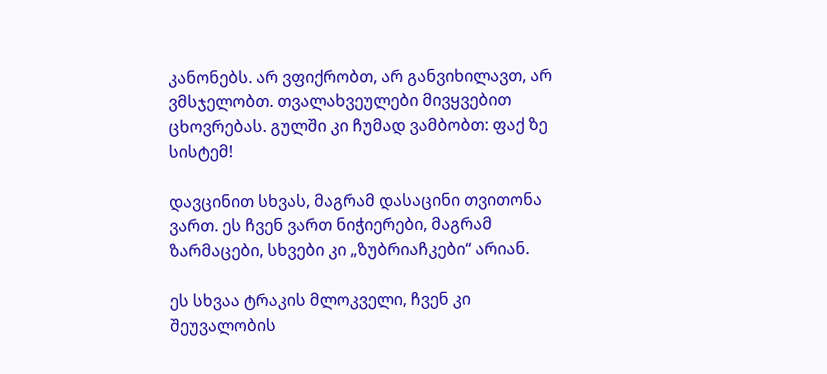კანონებს. არ ვფიქრობთ, არ განვიხილავთ, არ ვმსჯელობთ. თვალახვეულები მივყვებით ცხოვრებას. გულში კი ჩუმად ვამბობთ: ფაქ ზე სისტემ!

დავცინით სხვას, მაგრამ დასაცინი თვითონა ვართ. ეს ჩვენ ვართ ნიჭიერები, მაგრამ ზარმაცები, სხვები კი „ზუბრიაჩკები“ არიან.

ეს სხვაა ტრაკის მლოკველი, ჩვენ კი შეუვალობის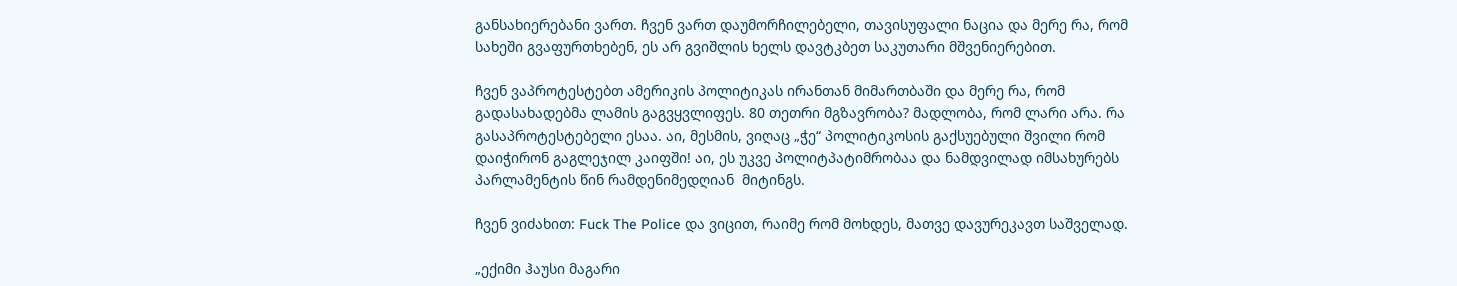განსახიერებანი ვართ. ჩვენ ვართ დაუმორჩილებელი, თავისუფალი ნაცია და მერე რა, რომ სახეში გვაფურთხებენ, ეს არ გვიშლის ხელს დავტკბეთ საკუთარი მშვენიერებით.

ჩვენ ვაპროტესტებთ ამერიკის პოლიტიკას ირანთან მიმართბაში და მერე რა, რომ გადასახადებმა ლამის გაგვყვლიფეს. 80 თეთრი მგზავრობა? მადლობა, რომ ლარი არა. რა გასაპროტესტებელი ესაა. აი, მესმის, ვიღაც „ჭე“ პოლიტიკოსის გაქსუებული შვილი რომ დაიჭირონ გაგლეჯილ კაიფში! აი, ეს უკვე პოლიტპატიმრობაა და ნამდვილად იმსახურებს პარლამენტის წინ რამდენიმედღიან  მიტინგს.

ჩვენ ვიძახით: Fuck The Police და ვიცით, რაიმე რომ მოხდეს, მათვე დავურეკავთ საშველად.

„ექიმი ჰაუსი მაგარი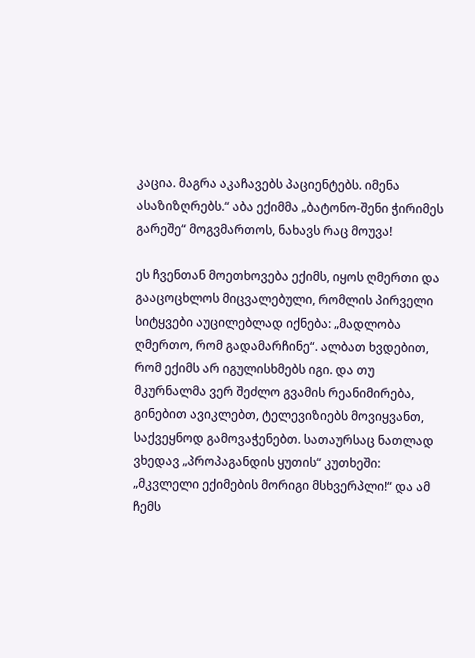კაცია. მაგრა აკაჩავებს პაციენტებს. იმენა ასაზიზღრებს.“ აბა ექიმმა „ბატონო-შენი ჭირიმეს გარეშე“ მოგვმართოს, ნახავს რაც მოუვა!

ეს ჩვენთან მოეთხოვება ექიმს, იყოს ღმერთი და გააცოცხლოს მიცვალებული, რომლის პირველი სიტყვები აუცილებლად იქნება: „მადლობა ღმერთო, რომ გადამარჩინე“. ალბათ ხვდებით, რომ ექიმს არ იგულისხმებს იგი. და თუ მკურნალმა ვერ შეძლო გვამის რეანიმირება, გინებით ავიკლებთ, ტელევიზიებს მოვიყვანთ, საქვეყნოდ გამოვაჭენებთ. სათაურსაც ნათლად ვხედავ „პროპაგანდის ყუთის“ კუთხეში: „მკვლელი ექიმების მორიგი მსხვერპლი!“ და ამ ჩემს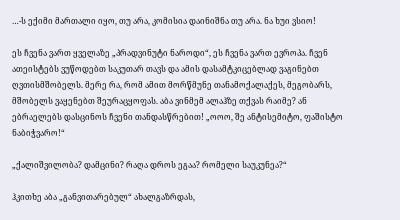…-ს ექიმი მართალი იყო, თუ არა, კომისია დაინიშნა თუ არა. ნა ხუი ვსიო!

ეს ჩვენა ვართ ყველაზე „პრადვინუტი ნაროდი“, ეს ჩვენა ვართ ევროპა. ჩვენ ათეისტებს ვუწოდებთ საკუთარ თავს და ამის დასამტკიცებლად ვაგინებთ ღვთისმშობელს. მერე რა, რომ ამით მორწმუნე თანამოქალაქეს, მეგობარს, მშობელს ვაყენებთ შეურაცყოფას. აბა ვინმემ ალაჰზე თქვას რაიმე? ან ებრაელებს დასცინოს ჩვენი თანდასწრებით! „ოოო, შე ანტისემიტო, ფაშისტო ნაბიჭვარო!“

„ქალიშვილობა? დამცინი? რაღა დროს ეგაა? რომელი საუკუნეა?“

ჰკითხე აბა „განვითარებულ“ ახალგაზრდას,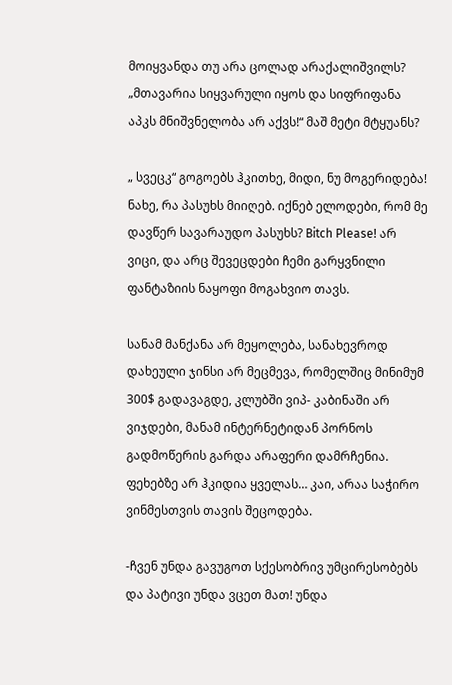მოიყვანდა თუ არა ცოლად არაქალიშვილს? „მთავარია სიყვარული იყოს და სიფრიფანა აპკს მნიშვნელობა არ აქვს!“ მაშ მეტი მტყუანს?

„ სვეცკ“ გოგოებს ჰკითხე, მიდი, ნუ მოგერიდება! ნახე, რა პასუხს მიიღებ. იქნებ ელოდები, რომ მე დავწერ სავარაუდო პასუხს? Bitch Please! არ ვიცი, და არც შევეცდები ჩემი გარყვნილი ფანტაზიის ნაყოფი მოგახვიო თავს.

სანამ მანქანა არ მეყოლება, სანახევროდ დახეული ჯინსი არ მეცმევა, რომელშიც მინიმუმ 300$ გადავაგდე, კლუბში ვიპ- კაბინაში არ ვიჯდები, მანამ ინტერნეტიდან პორნოს გადმოწერის გარდა არაფერი დამრჩენია. ფეხებზე არ ჰკიდია ყველას… კაი, არაა საჭირო ვინმესთვის თავის შეცოდება.

-ჩვენ უნდა გავუგოთ სქესობრივ უმცირესობებს და პატივი უნდა ვცეთ მათ! უნდა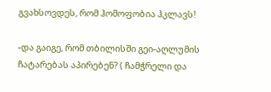გვახსოვდეს, რომ ჰომოფობია ჰკლავს!

-და გაიგე, რომ თბილისში გეი-აღლუმის ჩატარებას აპირებენ? ( ჩამჭრელი და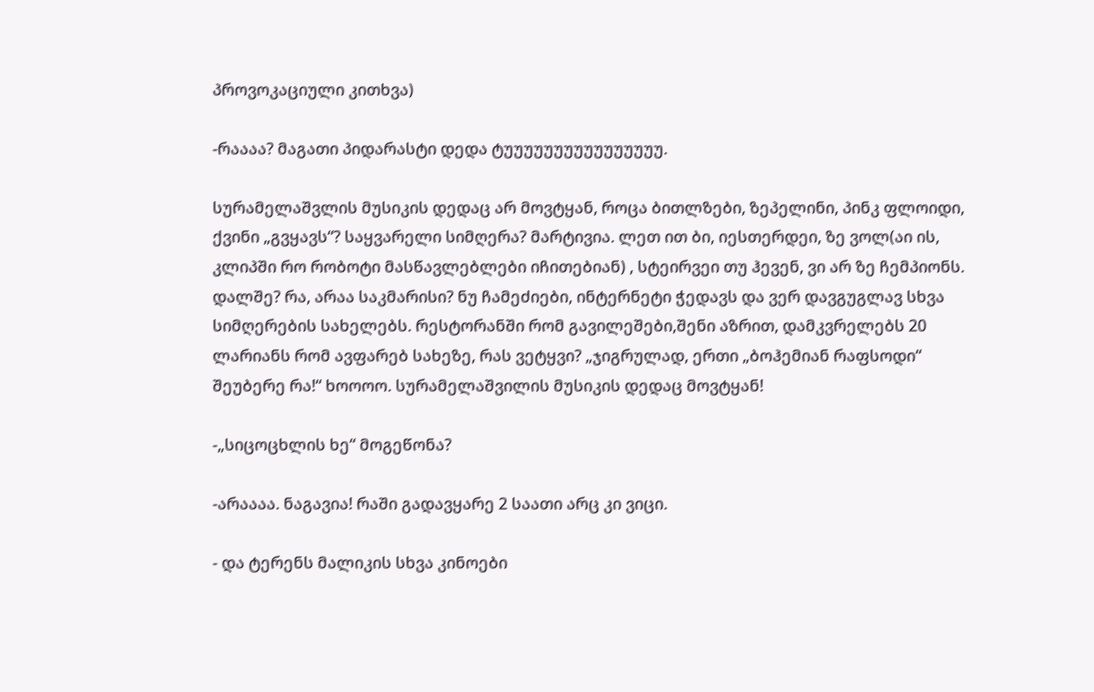პროვოკაციული კითხვა)

-რაააა? მაგათი პიდარასტი დედა ტუუუუუუუუუუუუუუუუ.

სურამელაშვლის მუსიკის დედაც არ მოვტყან, როცა ბითლზები, ზეპელინი, პინკ ფლოიდი, ქვინი „გვყავს“? საყვარელი სიმღერა? მარტივია. ლეთ ით ბი, იესთერდეი, ზე ვოლ(აი ის, კლიპში რო რობოტი მასწავლებლები იჩითებიან) , სტეირვეი თუ ჰევენ, ვი არ ზე ჩემპიონს. დალშე? რა, არაა საკმარისი? ნუ ჩამეძიები, ინტერნეტი ჭედავს და ვერ დავგუგლავ სხვა სიმღერების სახელებს. რესტორანში რომ გავილეშები,შენი აზრით, დამკვრელებს 20 ლარიანს რომ ავფარებ სახეზე, რას ვეტყვი? „ჯიგრულად, ერთი „ბოჰემიან რაფსოდი“ შეუბერე რა!“ ხოოოო. სურამელაშვილის მუსიკის დედაც მოვტყან!

-„სიცოცხლის ხე“ მოგეწონა?

-არაააა. ნაგავია! რაში გადავყარე 2 საათი არც კი ვიცი.

- და ტერენს მალიკის სხვა კინოები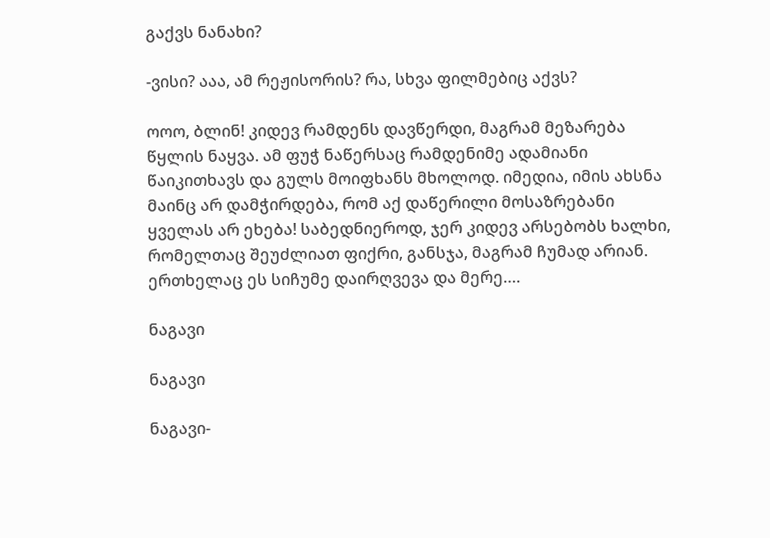გაქვს ნანახი?

-ვისი? ააა, ამ რეჟისორის? რა, სხვა ფილმებიც აქვს?

ოოო, ბლინ! კიდევ რამდენს დავწერდი, მაგრამ მეზარება წყლის ნაყვა. ამ ფუჭ ნაწერსაც რამდენიმე ადამიანი წაიკითხავს და გულს მოიფხანს მხოლოდ. იმედია, იმის ახსნა მაინც არ დამჭირდება, რომ აქ დაწერილი მოსაზრებანი ყველას არ ეხება! საბედნიეროდ, ჯერ კიდევ არსებობს ხალხი, რომელთაც შეუძლიათ ფიქრი, განსჯა, მაგრამ ჩუმად არიან. ერთხელაც ეს სიჩუმე დაირღვევა და მერე….

ნაგავი

ნაგავი

ნაგავი-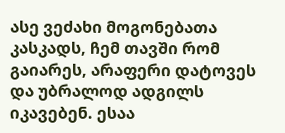ასე ვეძახი მოგონებათა კასკადს, ჩემ თავში რომ გაიარეს, არაფერი დატოვეს და უბრალოდ ადგილს იკავებენ. ესაა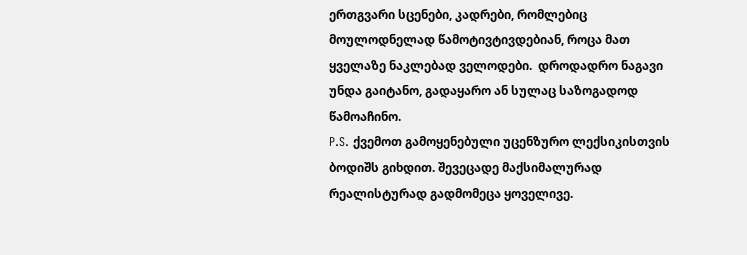ერთგვარი სცენები, კადრები, რომლებიც მოულოდნელად წამოტივტივდებიან, როცა მათ ყველაზე ნაკლებად ველოდები.  დროდადრო ნაგავი უნდა გაიტანო, გადაყარო ან სულაც საზოგადოდ წამოაჩინო.
P.S. ქვემოთ გამოყენებული უცენზურო ლექსიკისთვის ბოდიშს გიხდით. შევეცადე მაქსიმალურად რეალისტურად გადმომეცა ყოველივე.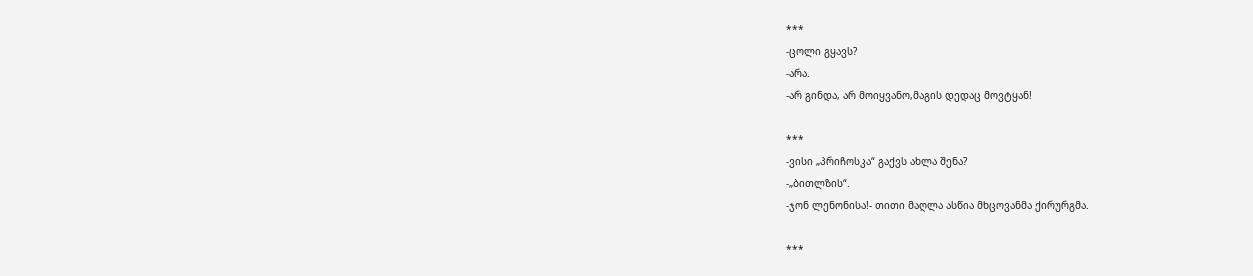***
-ცოლი გყავს?
-არა.
-არ გინდა, არ მოიყვანო,მაგის დედაც მოვტყან!

***
-ვისი „პრიჩოსკა“ გაქვს ახლა შენა?
-„ბითლზის“.
-ჯონ ლენონისა!- თითი მაღლა ასწია მხცოვანმა ქირურგმა.

***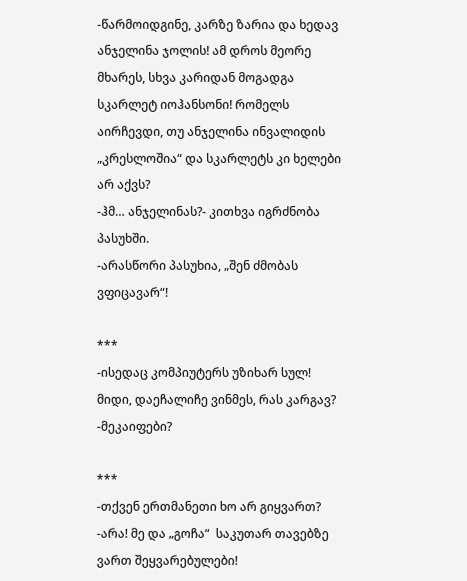-წარმოიდგინე, კარზე ზარია და ხედავ ანჯელინა ჯოლის! ამ დროს მეორე მხარეს, სხვა კარიდან მოგადგა სკარლეტ იოჰანსონი! რომელს აირჩევდი, თუ ანჯელინა ინვალიდის „კრესლოშია“ და სკარლეტს კი ხელები არ აქვს?
-ჰმ… ანჯელინას?- კითხვა იგრძნობა პასუხში.
-არასწორი პასუხია, „შენ ძმობას ვფიცავარ“!

***
-ისედაც კომპიუტერს უზიხარ სულ! მიდი, დაეჩალიჩე ვინმეს, რას კარგავ?
-მეკაიფები?

***
-თქვენ ერთმანეთი ხო არ გიყვართ?
-არა! მე და „გოჩა“  საკუთარ თავებზე ვართ შეყვარებულები!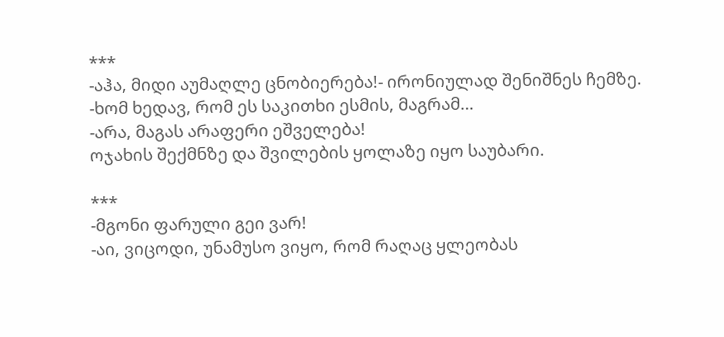***
-აჰა, მიდი აუმაღლე ცნობიერება!- ირონიულად შენიშნეს ჩემზე.
-ხომ ხედავ, რომ ეს საკითხი ესმის, მაგრამ…
-არა, მაგას არაფერი ეშველება!
ოჯახის შექმნზე და შვილების ყოლაზე იყო საუბარი.

***
-მგონი ფარული გეი ვარ!
-აი, ვიცოდი, უნამუსო ვიყო, რომ რაღაც ყლეობას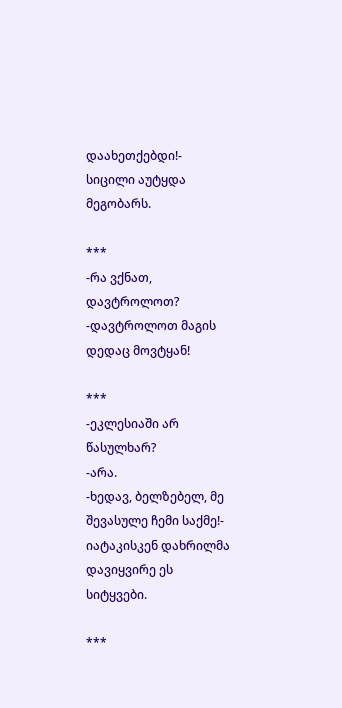დაახეთქებდი!- სიცილი აუტყდა მეგობარს.

***
-რა ვქნათ, დავტროლოთ?
-დავტროლოთ მაგის დედაც მოვტყან!

***
-ეკლესიაში არ წასულხარ?
-არა.
-ხედავ, ბელზებელ, მე შევასულე ჩემი საქმე!- იატაკისკენ დახრილმა დავიყვირე ეს სიტყვები.

***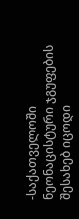-საქათველოში ნეონაცისტური ჯგუფების შესახებ იცოდი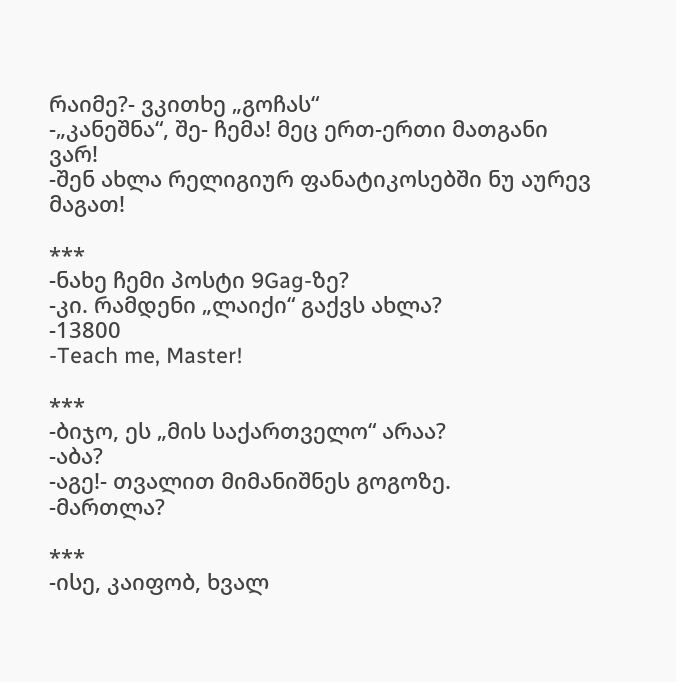რაიმე?- ვკითხე „გოჩას“
-„კანეშნა“, შე- ჩემა! მეც ერთ-ერთი მათგანი ვარ!
-შენ ახლა რელიგიურ ფანატიკოსებში ნუ აურევ მაგათ!

***
-ნახე ჩემი პოსტი 9Gag-ზე?
-კი. რამდენი „ლაიქი“ გაქვს ახლა?
-13800
-Teach me, Master!

***
-ბიჯო, ეს „მის საქართველო“ არაა?
-აბა?
-აგე!- თვალით მიმანიშნეს გოგოზე.
-მართლა?

***
-ისე, კაიფობ, ხვალ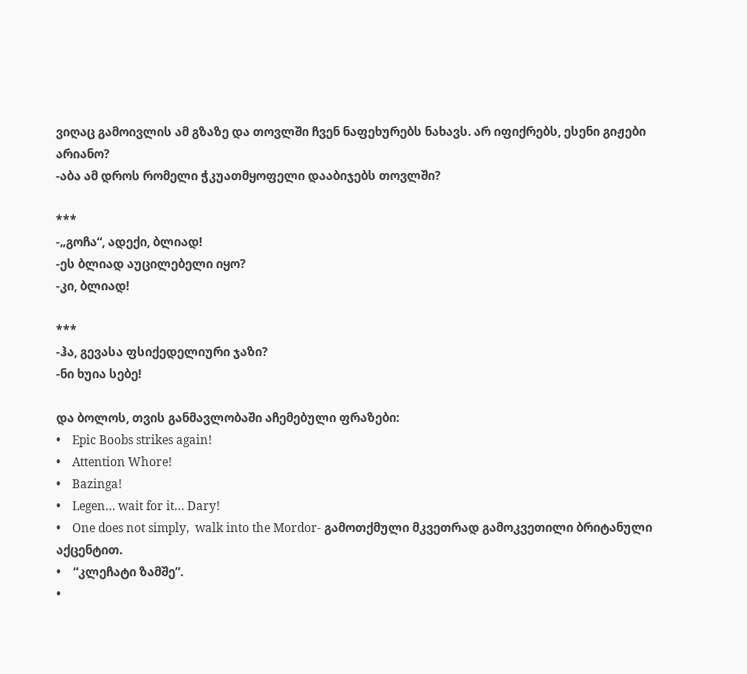ვიღაც გამოივლის ამ გზაზე და თოვლში ჩვენ ნაფეხურებს ნახავს. არ იფიქრებს, ესენი გიჟები არიანო?
-აბა ამ დროს რომელი ჭკუათმყოფელი დააბიჯებს თოვლში?

***
-„გოჩა“, ადექი, ბლიად!
-ეს ბლიად აუცილებელი იყო?
-კი, ბლიად!

***
-ჰა, გევასა ფსიქედელიური ჯაზი?
-ნი ხუია სებე!

და ბოლოს, თვის განმავლობაში აჩემებული ფრაზები:
•    Epic Boobs strikes again!
•    Attention Whore!
•    Bazinga!
•    Legen… wait for it… Dary!
•    One does not simply,  walk into the Mordor- გამოთქმული მკვეთრად გამოკვეთილი ბრიტანული აქცენტით.
•    “კლეჩატი ზამშე”.
•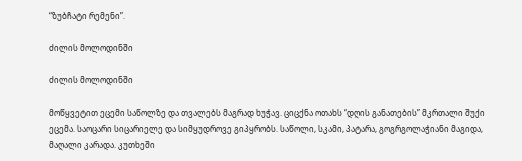“ზუბჩატი რემენი”.

ძილის მოლოდინში

ძილის მოლოდინში

მოწყვეტით ეცემი საწოლზე და თვალებს მაგრად ხუჭავ. ციცქნა ოთახს “დღის განათების” მკრთალი შუქი ეცემა. საოცარი სიცარიელე და სიმყუდროვე გიპყრობს. საწოლი, სკამი, პატარა, გოგრგოლაჭიანი მაგიდა, მაღალი კარადა. კუთხეში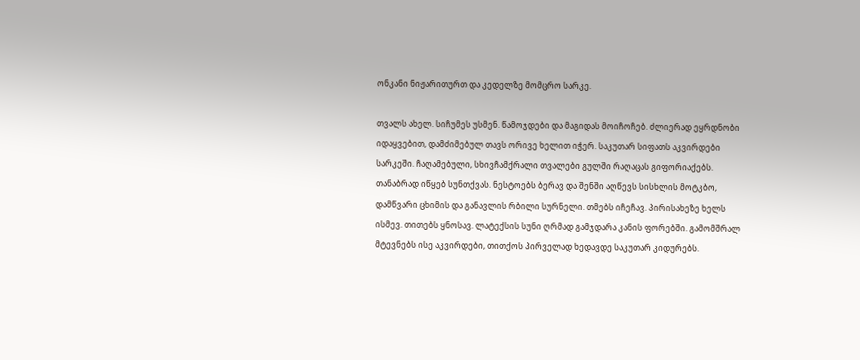ონკანი ნიჟარითურთ და კედელზე მომცრო სარკე.

თვალს ახელ. სიჩუმეს უსმენ. წამოჯდები და მაგიდას მოიჩოჩებ. ძლიერად ეყრდნობი იდაყვებით, დამძიმებულ თავს ორივე ხელით იჭერ. საკუთარ სიფათს აკვირდები სარკეში. ჩაღამებული, სხივჩამქრალი თვალები გულში რაღაცას გიფორიაქებს. თანაბრად იწყებ სუნთქვას. ნესტოებს ბერავ და შენში აღწევს სისხლის მოტკბო, დამწვარი ცხიმის და განავლის რბილი სურნელი. თმებს იჩეჩავ. პირისახეზე ხელს ისმევ. თითებს ყნოსავ. ლატექსის სუნი ღრმად გამჯდარა კანის ფორებში. გამომშრალ მტევნებს ისე აკვირდები, თითქოს პირველად ხედავდე საკუთარ კიდურებს.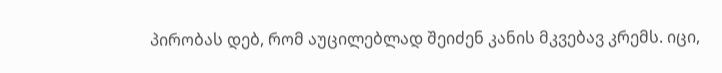პირობას დებ, რომ აუცილებლად შეიძენ კანის მკვებავ კრემს. იცი,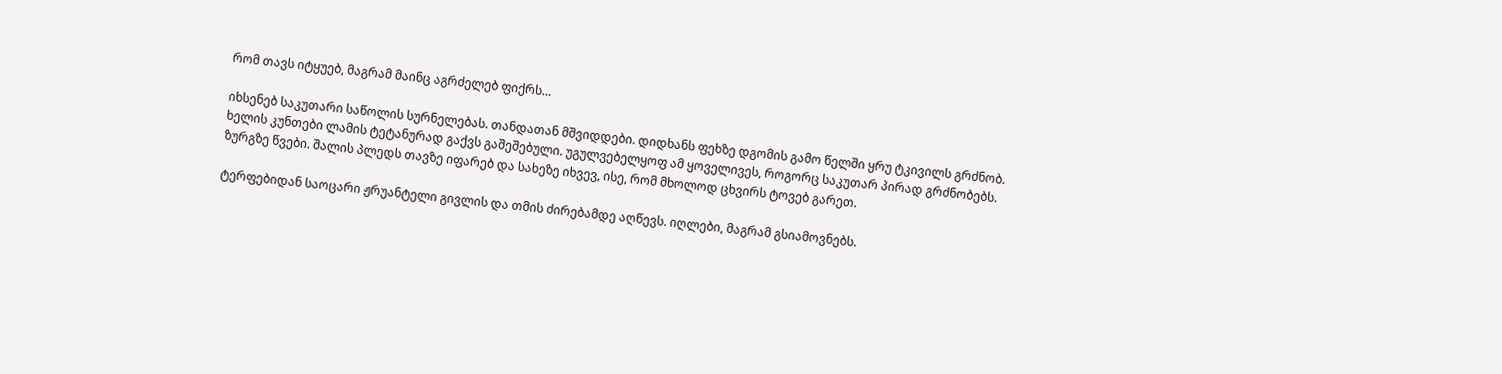რომ თავს იტყუებ, მაგრამ მაინც აგრძელებ ფიქრს…

იხსენებ საკუთარი საწოლის სურნელებას. თანდათან მშვიდდები. დიდხანს ფეხზე დგომის გამო წელში ყრუ ტკივილს გრძნობ. ხელის კუნთები ლამის ტეტანურად გაქვს გაშეშებული. უგულვებელყოფ ამ ყოველივეს, როგორც საკუთარ პირად გრძნობებს. ზურგზე წვები. შალის პლედს თავზე იფარებ და სახეზე იხვევ, ისე, რომ მხოლოდ ცხვირს ტოვებ გარეთ.

ტერფებიდან საოცარი ჟრუანტელი გივლის და თმის ძირებამდე აღწევს. იღლები, მაგრამ გსიამოვნებს.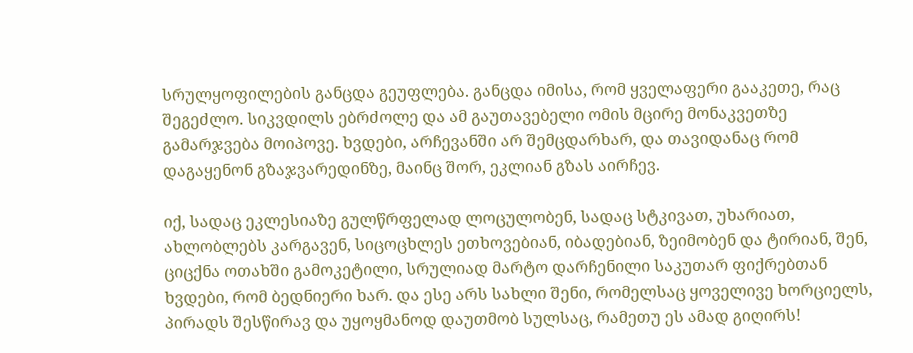სრულყოფილების განცდა გეუფლება. განცდა იმისა, რომ ყველაფერი გააკეთე, რაც შეგეძლო. სიკვდილს ებრძოლე და ამ გაუთავებელი ომის მცირე მონაკვეთზე გამარჯვება მოიპოვე. ხვდები, არჩევანში არ შემცდარხარ, და თავიდანაც რომ დაგაყენონ გზაჯვარედინზე, მაინც შორ, ეკლიან გზას აირჩევ.

იქ, სადაც ეკლესიაზე გულწრფელად ლოცულობენ, სადაც სტკივათ, უხარიათ, ახლობლებს კარგავენ, სიცოცხლეს ეთხოვებიან, იბადებიან, ზეიმობენ და ტირიან, შენ, ციცქნა ოთახში გამოკეტილი, სრულიად მარტო დარჩენილი საკუთარ ფიქრებთან ხვდები, რომ ბედნიერი ხარ. და ესე არს სახლი შენი, რომელსაც ყოველივე ხორციელს, პირადს შესწირავ და უყოყმანოდ დაუთმობ სულსაც, რამეთუ ეს ამად გიღირს!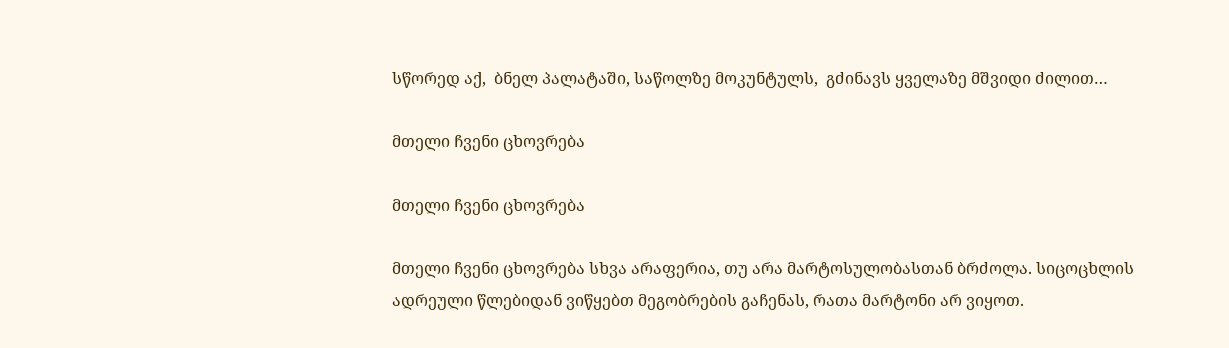სწორედ აქ,  ბნელ პალატაში, საწოლზე მოკუნტულს,  გძინავს ყველაზე მშვიდი ძილით…

მთელი ჩვენი ცხოვრება

მთელი ჩვენი ცხოვრება

მთელი ჩვენი ცხოვრება სხვა არაფერია, თუ არა მარტოსულობასთან ბრძოლა. სიცოცხლის ადრეული წლებიდან ვიწყებთ მეგობრების გაჩენას, რათა მარტონი არ ვიყოთ.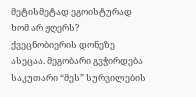მეტისმეტად ეგოისტურად ხომ არ ჟღერს? ქვეცნობიერის დონეზე ასეცაა. მეგობარი გვჭირდება საკუთარი “მეს” სურვილების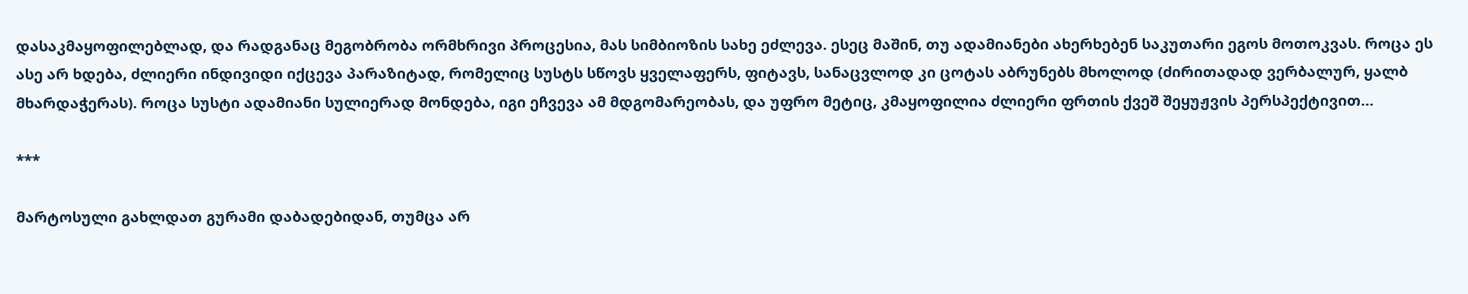დასაკმაყოფილებლად, და რადგანაც მეგობრობა ორმხრივი პროცესია, მას სიმბიოზის სახე ეძლევა. ესეც მაშინ, თუ ადამიანები ახერხებენ საკუთარი ეგოს მოთოკვას. როცა ეს ასე არ ხდება, ძლიერი ინდივიდი იქცევა პარაზიტად, რომელიც სუსტს სწოვს ყველაფერს, ფიტავს, სანაცვლოდ კი ცოტას აბრუნებს მხოლოდ (ძირითადად ვერბალურ, ყალბ მხარდაჭერას). როცა სუსტი ადამიანი სულიერად მონდება, იგი ეჩვევა ამ მდგომარეობას, და უფრო მეტიც, კმაყოფილია ძლიერი ფრთის ქვეშ შეყუჟვის პერსპექტივით…

***

მარტოსული გახლდათ გურამი დაბადებიდან, თუმცა არ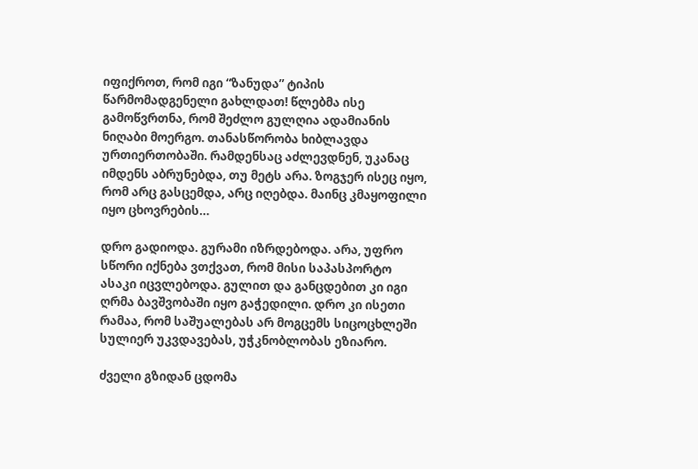იფიქროთ, რომ იგი “ზანუდა” ტიპის წარმომადგენელი გახლდათ! წლებმა ისე გამოწვრთნა, რომ შეძლო გულღია ადამიანის ნიღაბი მოერგო. თანასწორობა ხიბლავდა ურთიერთობაში. რამდენსაც აძლევდნენ, უკანაც იმდენს აბრუნებდა, თუ მეტს არა. ზოგჯერ ისეც იყო, რომ არც გასცემდა, არც იღებდა. მაინც კმაყოფილი იყო ცხოვრების…

დრო გადიოდა. გურამი იზრდებოდა. არა, უფრო სწორი იქნება ვთქვათ, რომ მისი საპასპორტო ასაკი იცვლებოდა. გულით და განცდებით კი იგი ღრმა ბავშვობაში იყო გაჭედილი. დრო კი ისეთი რამაა, რომ საშუალებას არ მოგცემს სიცოცხლეში სულიერ უკვდავებას, უჭკნობლობას ეზიარო.

ძველი გზიდან ცდომა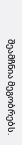შეამჩნია მეგობრებს.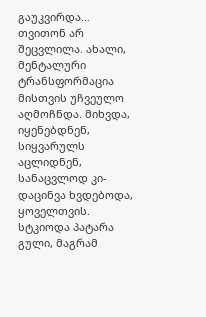გაუკვირდა… თვითონ არ შეცვლილა. ახალი, მენტალური ტრანსფორმაცია მისთვის უჩვეულო აღმოჩნდა. მიხვდა, იყენებდნენ, სიყვარულს აცლიდნენ, სანაცვლოდ კი- დაცინვა ხვდებოდა, ყოველთვის. სტკიოდა პატარა გული, მაგრამ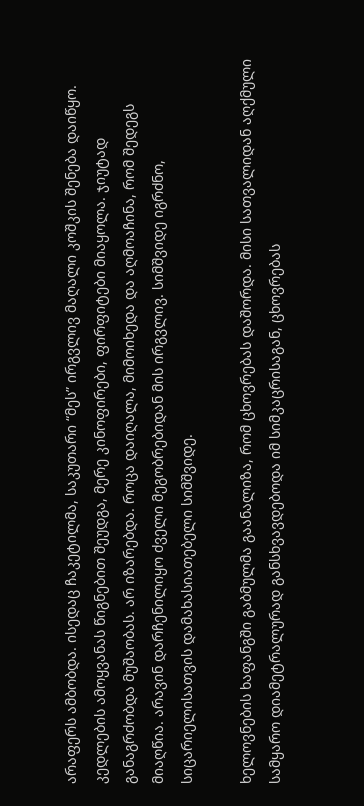არაფერს ამბობდა. ისედაც ჩაკეტილმა, საკუთარი “მეს” ირგვლივ მაღალი კოშკის შენება დაიწყო. კედლების ამოყვანას წიგნებით შეუდგა, მერე კინოფირები, ფირფიტები მიაყოლა. ჯიუტად განაგრძობდა მუშაობას. არ იზარებდა. როცა დაიღალა, მიმოიხედა და აღმოაჩინა, რომ შედეგს მიაღწია. არავინ დარჩენილიყო ძველი მეგობრებიდან მის ირგვლივ. სიმშვიდე იგრძნო, სიცარიელისათვის დამახასიათებელი სიმშვიდე.

ხელოვნების ხაფანგში გაბმულმა გაანალიზა, რომ ცხოვრებას დაშორდა. მისი სათვალიდან აღქმული სამყარო დიამეტრალურად განსხვავდებოდა იმ სიმკაცრისაგან, ცხოვრებას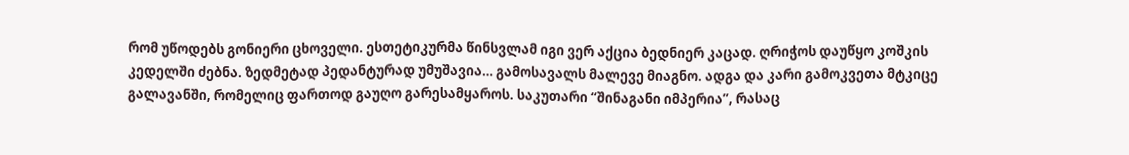რომ უწოდებს გონიერი ცხოველი. ესთეტიკურმა წინსვლამ იგი ვერ აქცია ბედნიერ კაცად. ღრიჭოს დაუწყო კოშკის კედელში ძებნა. ზედმეტად პედანტურად უმუშავია… გამოსავალს მალევე მიაგნო. ადგა და კარი გამოკვეთა მტკიცე გალავანში, რომელიც ფართოდ გაუღო გარესამყაროს. საკუთარი “შინაგანი იმპერია”, რასაც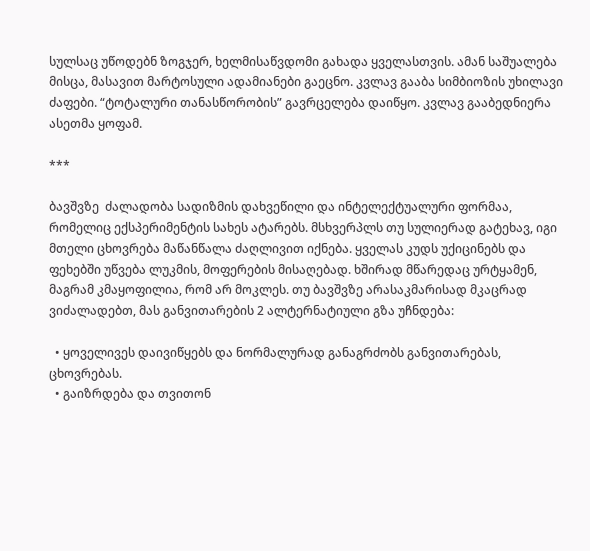სულსაც უწოდებნ ზოგჯერ, ხელმისაწვდომი გახადა ყველასთვის. ამან საშუალება მისცა, მასავით მარტოსული ადამიანები გაეცნო. კვლავ გააბა სიმბიოზის უხილავი ძაფები. “ტოტალური თანასწორობის” გავრცელება დაიწყო. კვლავ გააბედნიერა ასეთმა ყოფამ.

***

ბავშვზე  ძალადობა სადიზმის დახვეწილი და ინტელექტუალური ფორმაა, რომელიც ექსპერიმენტის სახეს ატარებს. მსხვერპლს თუ სულიერად გატეხავ, იგი მთელი ცხოვრება მაწანწალა ძაღლივით იქნება. ყველას კუდს უქიცინებს და ფეხებში უწვება ლუკმის, მოფერების მისაღებად. ხშირად მწარედაც ურტყამენ, მაგრამ კმაყოფილია, რომ არ მოკლეს. თუ ბავშვზე არასაკმარისად მკაცრად ვიძალადებთ, მას განვითარების 2 ალტერნატიული გზა უჩნდება:

  • ყოველივეს დაივიწყებს და ნორმალურად განაგრძობს განვითარებას, ცხოვრებას.
  • გაიზრდება და თვითონ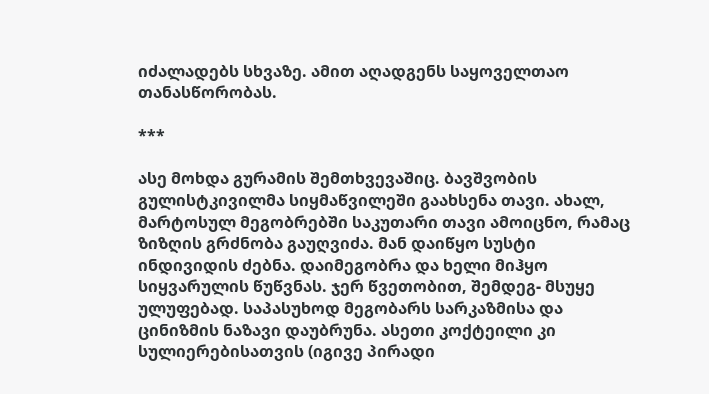იძალადებს სხვაზე. ამით აღადგენს საყოველთაო თანასწორობას.

***

ასე მოხდა გურამის შემთხვევაშიც. ბავშვობის გულისტკივილმა სიყმაწვილეში გაახსენა თავი. ახალ, მარტოსულ მეგობრებში საკუთარი თავი ამოიცნო, რამაც ზიზღის გრძნობა გაუღვიძა. მან დაიწყო სუსტი ინდივიდის ძებნა. დაიმეგობრა და ხელი მიჰყო სიყვარულის წუწვნას. ჯერ წვეთობით, შემდეგ- მსუყე ულუფებად. საპასუხოდ მეგობარს სარკაზმისა და ცინიზმის ნაზავი დაუბრუნა. ასეთი კოქტეილი კი სულიერებისათვის (იგივე პირადი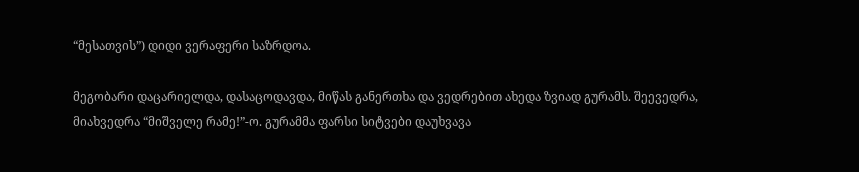“მესათვის”) დიდი ვერაფერი საზრდოა.

მეგობარი დაცარიელდა, დასაცოდავდა, მიწას განერთხა და ვედრებით ახედა ზვიად გურამს. შეევედრა, მიახვედრა “მიშველე რამე!”-ო. გურამმა ფარსი სიტვები დაუხვავა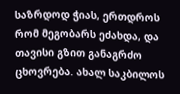საზრდოდ ჭიას, ერთდროს რომ მეგობარს ეძახდა, და თავისი გზით განაგრძო ცხოვრება. ახალ საკბილოს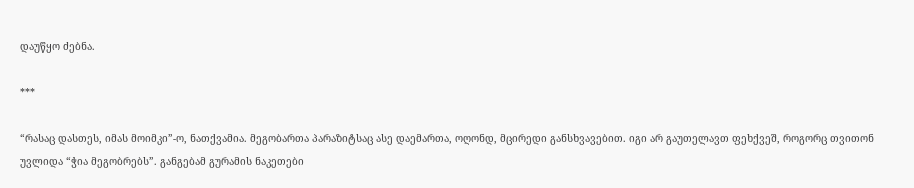დაუწყო ძებნა.

***

“რასაც დასთეს, იმას მოიმკი”-ო, ნათქვამია. მეგობართა პარაზიტსაც ასე დაემართა, ოღონდ, მცირედი განსხვავებით. იგი არ გაუთელავთ ფეხქვეშ, როგორც თვითონ უვლიდა “ჭია მეგობრებს”. განგებამ გურამის ნაკეთები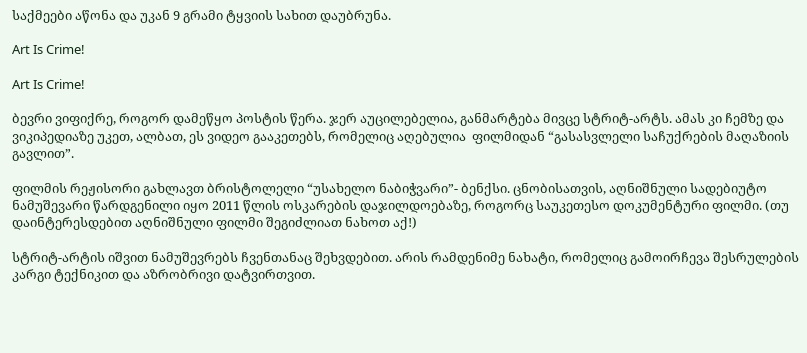საქმეები აწონა და უკან 9 გრამი ტყვიის სახით დაუბრუნა.

Art Is Crime!

Art Is Crime!

ბევრი ვიფიქრე, როგორ დამეწყო პოსტის წერა. ჯერ აუცილებელია, განმარტება მივცე სტრიტ-არტს. ამას კი ჩემზე და ვიკიპედიაზე უკეთ, ალბათ, ეს ვიდეო გააკეთებს, რომელიც აღებულია  ფილმიდან “გასასვლელი საჩუქრების მაღაზიის გავლით”.

ფილმის რეჟისორი გახლავთ ბრისტოლელი “უსახელო ნაბიჭვარი”- ბენქსი. ცნობისათვის, აღნიშნული სადებიუტო ნამუშევარი წარდგენილი იყო 2011 წლის ოსკარების დაჯილდოებაზე, როგორც საუკეთესო დოკუმენტური ფილმი. (თუ დაინტერესდებით აღნიშნული ფილმი შეგიძლიათ ნახოთ აქ!)

სტრიტ-არტის იშვით ნამუშევრებს ჩვენთანაც შეხვდებით. არის რამდენიმე ნახატი, რომელიც გამოირჩევა შესრულების კარგი ტექნიკით და აზრობრივი დატვირთვით.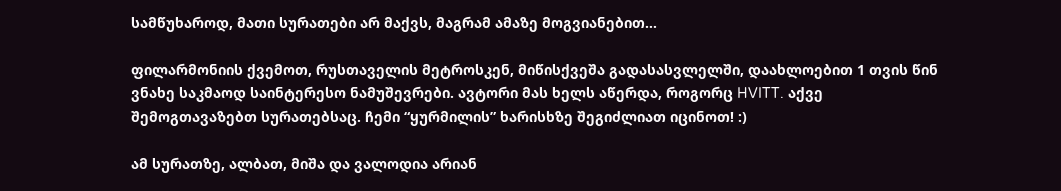სამწუხაროდ, მათი სურათები არ მაქვს, მაგრამ ამაზე მოგვიანებით…

ფილარმონიის ქვემოთ, რუსთაველის მეტროსკენ, მიწისქვეშა გადასასვლელში, დაახლოებით 1 თვის წინ ვნახე საკმაოდ საინტერესო ნამუშევრები. ავტორი მას ხელს აწერდა, როგორც HVITT. აქვე შემოგთავაზებთ სურათებსაც. ჩემი “ყურმილის” ხარისხზე შეგიძლიათ იცინოთ! :)

ამ სურათზე, ალბათ, მიშა და ვალოდია არიან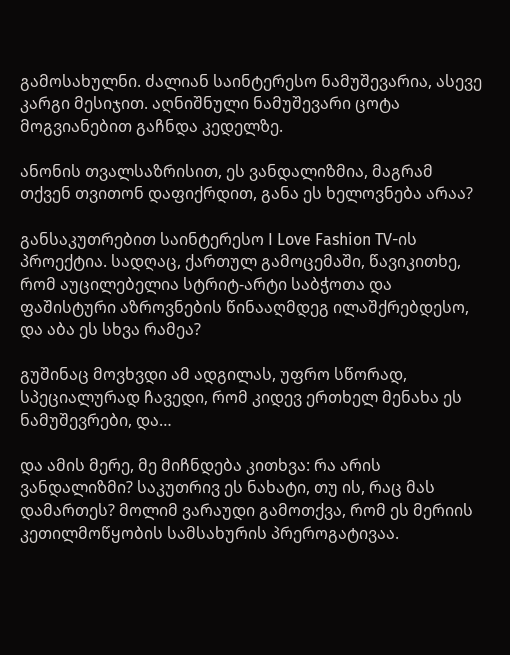გამოსახულნი. ძალიან საინტერესო ნამუშევარია, ასევე კარგი მესიჯით. აღნიშნული ნამუშევარი ცოტა მოგვიანებით გაჩნდა კედელზე.

ანონის თვალსაზრისით, ეს ვანდალიზმია, მაგრამ თქვენ თვითონ დაფიქრდით, განა ეს ხელოვნება არაა?

განსაკუთრებით საინტერესო I Love Fashion TV-ის პროექტია. სადღაც, ქართულ გამოცემაში, წავიკითხე, რომ აუცილებელია სტრიტ-არტი საბჭოთა და ფაშისტური აზროვნების წინააღმდეგ ილაშქრებდესო, და აბა ეს სხვა რამეა?

გუშინაც მოვხვდი ამ ადგილას, უფრო სწორად, სპეციალურად ჩავედი, რომ კიდევ ერთხელ მენახა ეს ნამუშევრები, და…

და ამის მერე, მე მიჩნდება კითხვა: რა არის ვანდალიზმი? საკუთრივ ეს ნახატი, თუ ის, რაც მას დამართეს? მოლიმ ვარაუდი გამოთქვა, რომ ეს მერიის კეთილმოწყობის სამსახურის პრეროგატივაა.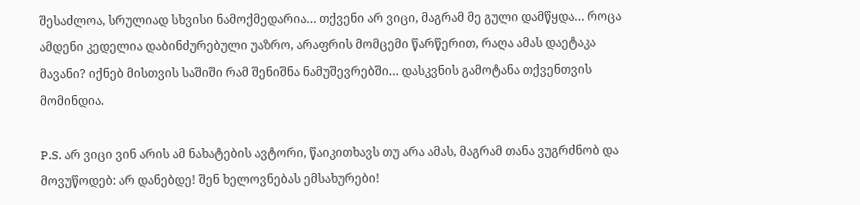შესაძლოა, სრულიად სხვისი ნამოქმედარია… თქვენი არ ვიცი, მაგრამ მე გული დამწყდა… როცა ამდენი კედელია დაბინძურებული უაზრო, არაფრის მომცემი წარწერით, რაღა ამას დაეტაკა მავანი? იქნებ მისთვის საშიში რამ შენიშნა ნამუშევრებში… დასკვნის გამოტანა თქვენთვის მომინდია.

P.S. არ ვიცი ვინ არის ამ ნახატების ავტორი, წაიკითხავს თუ არა ამას, მაგრამ თანა ვუგრძნობ და მოვუწოდებ: არ დანებდე! შენ ხელოვნებას ემსახურები!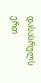დასასრულს ერთ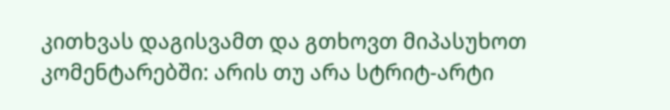კითხვას დაგისვამთ და გთხოვთ მიპასუხოთ კომენტარებში: არის თუ არა სტრიტ-არტი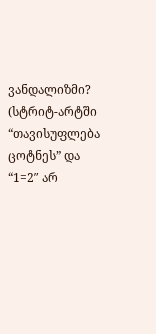ვანდალიზმი? (სტრიტ-არტში “თავისუფლება ცოტნეს” და “1=2″ არ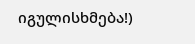იგულისხმება!)